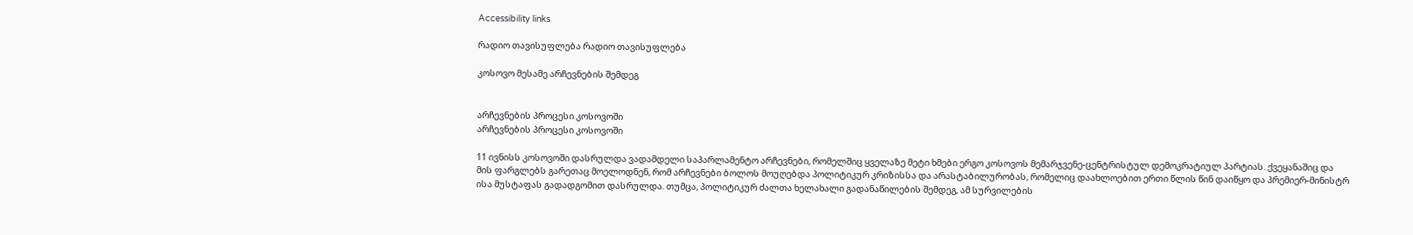Accessibility links

რადიო თავისუფლება რადიო თავისუფლება

კოსოვო მესამე არჩევნების შემდეგ


არჩევნების პროცესი კოსოვოში
არჩევნების პროცესი კოსოვოში

11 ივნისს კოსოვოში დასრულდა ვადამდელი საპარლამენტო არჩევნები, რომელშიც ყველაზე მეტი ხმები ერგო კოსოვოს მემარჯვენე-ცენტრისტულ დემოკრატიულ პარტიას. ქვეყანაშიც და მის ფარგლებს გარეთაც მოელოდნენ, რომ არჩევნები ბოლოს მოუღებდა პოლიტიკურ კრიზისსა და არასტაბილურობას, რომელიც დაახლოებით ერთი წლის წინ დაიწყო და პრემიერ-მინისტრ ისა მუსტაფას გადადგომით დასრულდა. თუმცა, პოლიტიკურ ძალთა ხელახალი გადანაწილების შემდეგ, ამ სურვილების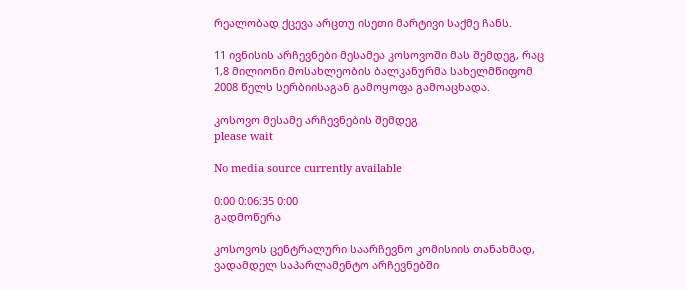რეალობად ქცევა არცთუ ისეთი მარტივი საქმე ჩანს.

11 ივნისის არჩევნები მესამეა კოსოვოში მას შემდეგ, რაც 1,8 მილიონი მოსახლეობის ბალკანურმა სახელმწიფომ 2008 წელს სერბიისაგან გამოყოფა გამოაცხადა.

კოსოვო მესამე არჩევნების შემდეგ
please wait

No media source currently available

0:00 0:06:35 0:00
გადმოწერა

კოსოვოს ცენტრალური საარჩევნო კომისიის თანახმად, ვადამდელ საპარლამენტო არჩევნებში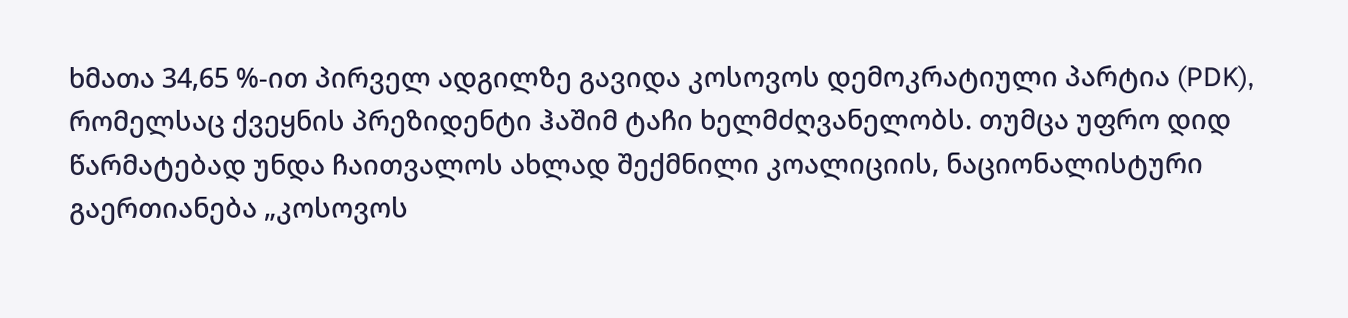ხმათა 34,65 %-ით პირველ ადგილზე გავიდა კოსოვოს დემოკრატიული პარტია (PDK), რომელსაც ქვეყნის პრეზიდენტი ჰაშიმ ტაჩი ხელმძღვანელობს. თუმცა უფრო დიდ წარმატებად უნდა ჩაითვალოს ახლად შექმნილი კოალიციის, ნაციონალისტური გაერთიანება „კოსოვოს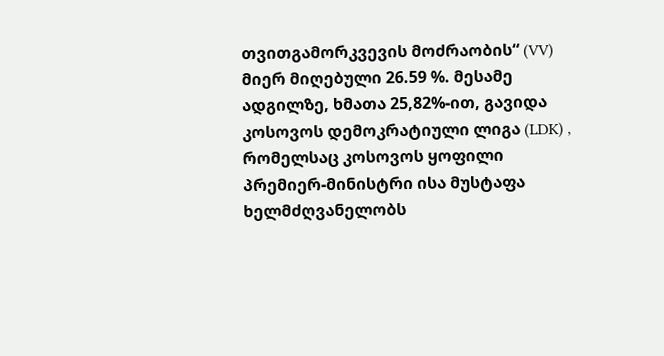თვითგამორკვევის მოძრაობის“ (VV) მიერ მიღებული 26.59 %. მესამე ადგილზე, ხმათა 25,82%-ით, გავიდა კოსოვოს დემოკრატიული ლიგა (LDK) , რომელსაც კოსოვოს ყოფილი პრემიერ-მინისტრი ისა მუსტაფა ხელმძღვანელობს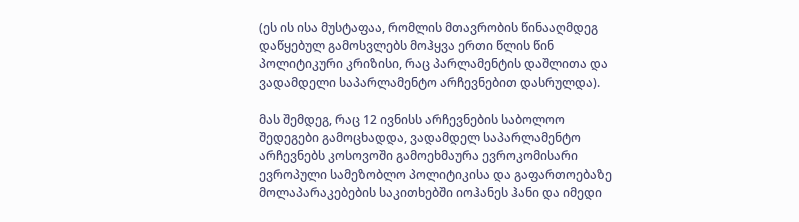(ეს ის ისა მუსტაფაა, რომლის მთავრობის წინააღმდეგ დაწყებულ გამოსვლებს მოჰყვა ერთი წლის წინ პოლიტიკური კრიზისი, რაც პარლამენტის დაშლითა და ვადამდელი საპარლამენტო არჩევნებით დასრულდა).

მას შემდეგ, რაც 12 ივნისს არჩევნების საბოლოო შედეგები გამოცხადდა, ვადამდელ საპარლამენტო არჩევნებს კოსოვოში გამოეხმაურა ევროკომისარი ევროპული სამეზობლო პოლიტიკისა და გაფართოებაზე მოლაპარაკებების საკითხებში იოჰანეს ჰანი და იმედი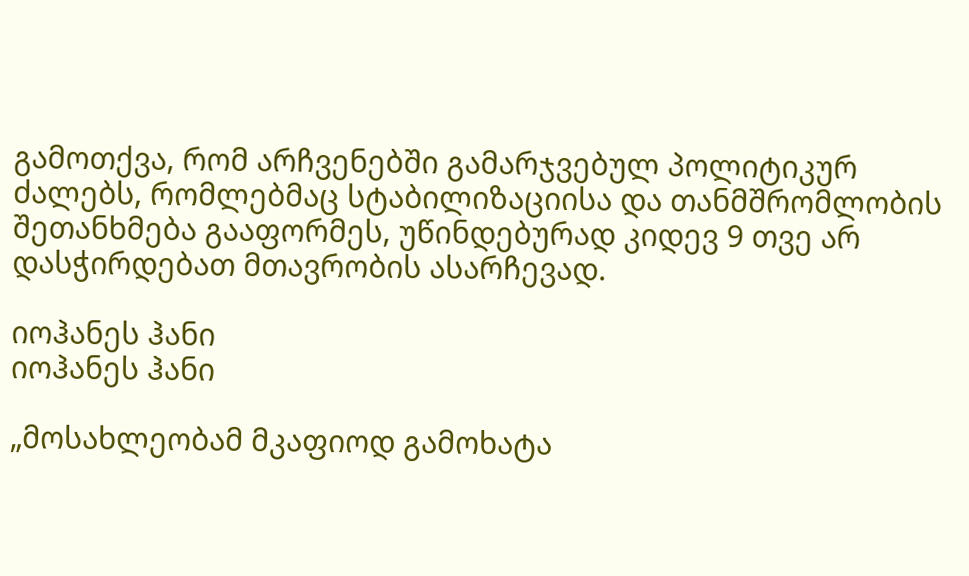გამოთქვა, რომ არჩვენებში გამარჯვებულ პოლიტიკურ ძალებს, რომლებმაც სტაბილიზაციისა და თანმშრომლობის შეთანხმება გააფორმეს, უწინდებურად კიდევ 9 თვე არ დასჭირდებათ მთავრობის ასარჩევად.

იოჰანეს ჰანი
იოჰანეს ჰანი

„მოსახლეობამ მკაფიოდ გამოხატა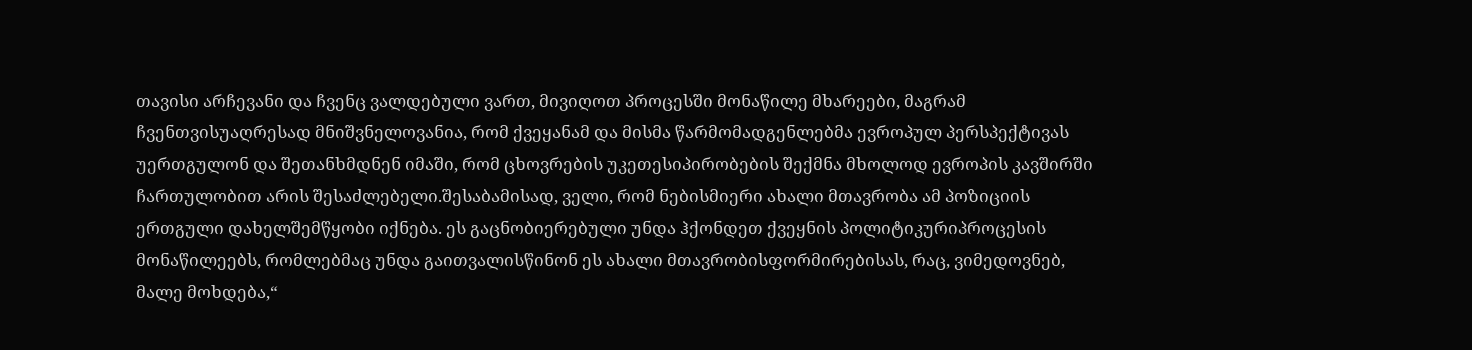თავისი არჩევანი და ჩვენც ვალდებული ვართ, მივიღოთ პროცესში მონაწილე მხარეები, მაგრამ ჩვენთვისუაღრესად მნიშვნელოვანია, რომ ქვეყანამ და მისმა წარმომადგენლებმა ევროპულ პერსპექტივას უერთგულონ და შეთანხმდნენ იმაში, რომ ცხოვრების უკეთესიპირობების შექმნა მხოლოდ ევროპის კავშირში ჩართულობით არის შესაძლებელი.შესაბამისად, ველი, რომ ნებისმიერი ახალი მთავრობა ამ პოზიციის ერთგული დახელშემწყობი იქნება. ეს გაცნობიერებული უნდა ჰქონდეთ ქვეყნის პოლიტიკურიპროცესის მონაწილეებს, რომლებმაც უნდა გაითვალისწინონ ეს ახალი მთავრობისფორმირებისას, რაც, ვიმედოვნებ, მალე მოხდება,“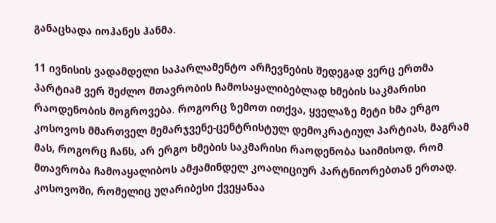განაცხადა იოჰანეს ჰანმა.

11 ივნისის ვადამდელი საპარლამენტო არჩევნების შედეგად ვერც ერთმა პარტიამ ვერ შეძლო მთავრობის ჩამოსაყალიბებლად ხმების საკმარისი რაოდენობის მოგროვება. როგორც ზემოთ ითქვა, ყველაზე მეტი ხმა ერგო კოსოვოს მმართველ მემარჯვენე-ცენტრისტულ დემოკრატიულ პარტიას, მაგრამ მას, როგორც ჩანს, არ ერგო ხმების საკმარისი რაოდენობა საიმისოდ, რომ მთავრობა ჩამოაყალიბოს ამჟამინდელ კოალიციურ პარტნიორებთან ერთად. კოსოვოში, რომელიც უღარიბესი ქვეყანაა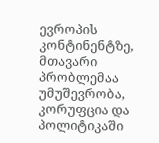ევროპის კონტინენტზე, მთავარი პრობლემაა უმუშევრობა, კორუფცია და პოლიტიკაში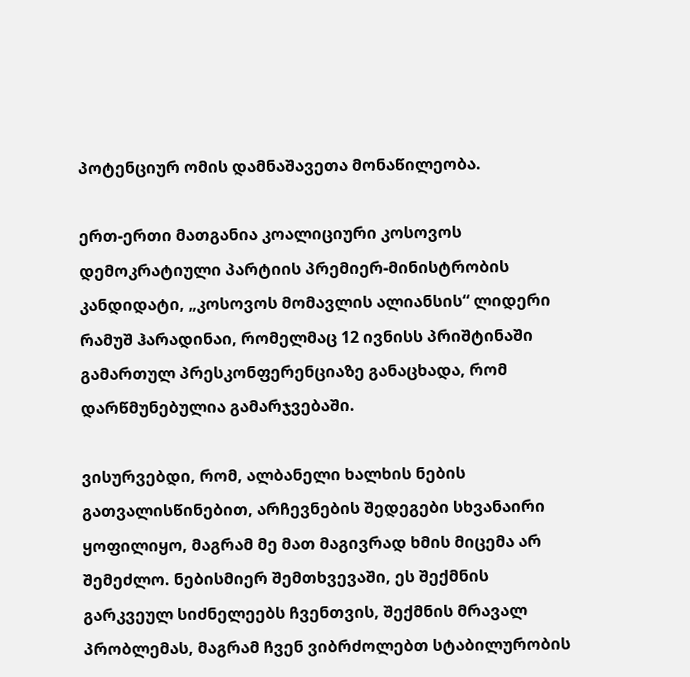პოტენციურ ომის დამნაშავეთა მონაწილეობა.

ერთ-ერთი მათგანია კოალიციური კოსოვოს დემოკრატიული პარტიის პრემიერ-მინისტრობის კანდიდატი, „კოსოვოს მომავლის ალიანსის“ ლიდერი რამუშ ჰარადინაი, რომელმაც 12 ივნისს პრიშტინაში გამართულ პრესკონფერენციაზე განაცხადა, რომ დარწმუნებულია გამარჯვებაში.

ვისურვებდი, რომ, ალბანელი ხალხის ნების გათვალისწინებით, არჩევნების შედეგები სხვანაირი ყოფილიყო, მაგრამ მე მათ მაგივრად ხმის მიცემა არ შემეძლო. ნებისმიერ შემთხვევაში, ეს შექმნის გარკვეულ სიძნელეებს ჩვენთვის, შექმნის მრავალ პრობლემას, მაგრამ ჩვენ ვიბრძოლებთ სტაბილურობის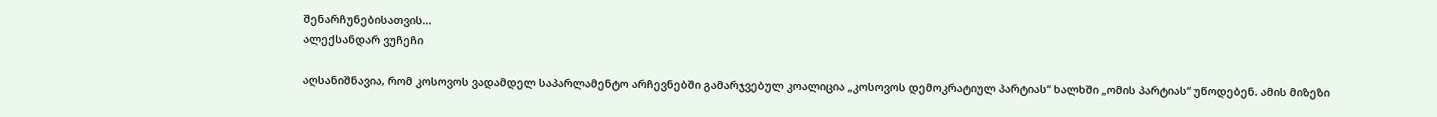შენარჩუნებისათვის...
ალექსანდარ ვუჩეჩი

აღსანიშნავია, რომ კოსოვოს ვადამდელ საპარლამენტო არჩევნებში გამარჯვებულ კოალიცია „კოსოვოს დემოკრატიულ პარტიას“ ხალხში „ომის პარტიას“ უწოდებენ. ამის მიზეზი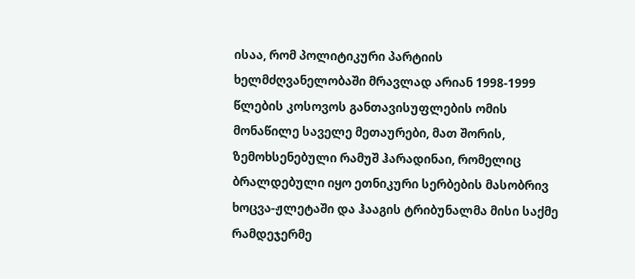ისაა, რომ პოლიტიკური პარტიის ხელმძღვანელობაში მრავლად არიან 1998-1999 წლების კოსოვოს განთავისუფლების ომის მონაწილე საველე მეთაურები, მათ შორის, ზემოხსენებული რამუშ ჰარადინაი, რომელიც ბრალდებული იყო ეთნიკური სერბების მასობრივ ხოცვა-ჟლეტაში და ჰააგის ტრიბუნალმა მისი საქმე რამდეჯერმე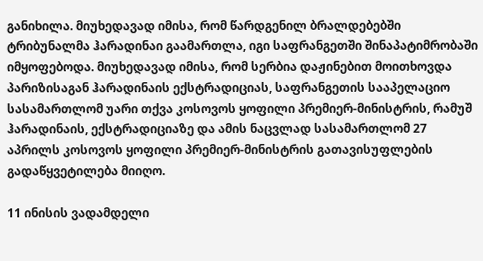განიხილა. მიუხედავად იმისა, რომ წარდგენილ ბრალდებებში ტრიბუნალმა ჰარადინაი გაამართლა, იგი საფრანგეთში შინაპატიმრობაში იმყოფებოდა. მიუხედავად იმისა, რომ სერბია დაჟინებით მოითხოვდა პარიზისაგან ჰარადინაის ექსტრადიციას, საფრანგეთის სააპელაციო სასამართლომ უარი თქვა კოსოვოს ყოფილი პრემიერ-მინისტრის, რამუშ ჰარადინაის, ექსტრადიციაზე და ამის ნაცვლად სასამართლომ 27 აპრილს კოსოვოს ყოფილი პრემიერ-მინისტრის გათავისუფლების გადაწყვეტილება მიიღო.

11 ინისის ვადამდელი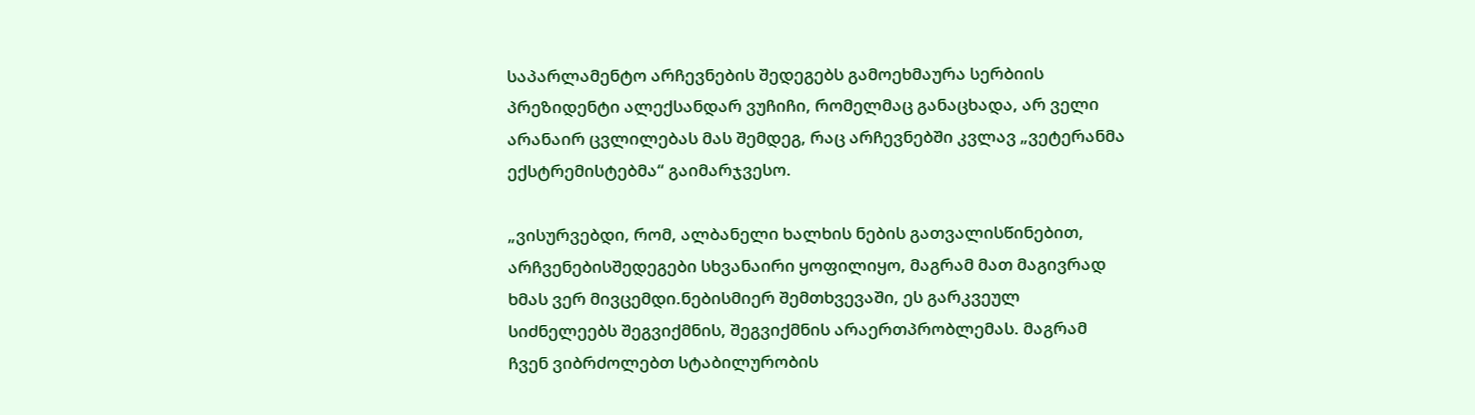საპარლამენტო არჩევნების შედეგებს გამოეხმაურა სერბიის პრეზიდენტი ალექსანდარ ვუჩიჩი, რომელმაც განაცხადა, არ ველი არანაირ ცვლილებას მას შემდეგ, რაც არჩევნებში კვლავ „ვეტერანმა ექსტრემისტებმა“ გაიმარჯვესო.

„ვისურვებდი, რომ, ალბანელი ხალხის ნების გათვალისწინებით, არჩვენებისშედეგები სხვანაირი ყოფილიყო, მაგრამ მათ მაგივრად ხმას ვერ მივცემდი.ნებისმიერ შემთხვევაში, ეს გარკვეულ სიძნელეებს შეგვიქმნის, შეგვიქმნის არაერთპრობლემას. მაგრამ ჩვენ ვიბრძოლებთ სტაბილურობის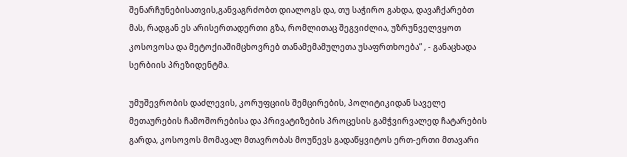შენარჩუნებისათვის,განვაგრძობთ დიალოგს და, თუ საჭირო გახდა, დავაჩქარებთ მას, რადგან ეს არისერთადერთი გზა, რომლითაც შეგვიძლია, უზრუნველვყოთ კოსოვოსა და მეტოქიაშიმცხოვრებ თანამემამულეთა უსაფრთხოება“ , - განაცხადა სერბიის პრეზიდენტმა.

უმუშევრობის დაძლევის, კორუფციის შემცირების, პოლიტიკიდან საველე მეთაურების ჩამოშორებისა და პრივატიზების პროცესის გამჭვირვალედ ჩატარების გარდა, კოსოვოს მომავალ მთავრობას მოუწევს გადაწყვიტოს ერთ-ერთი მთავარი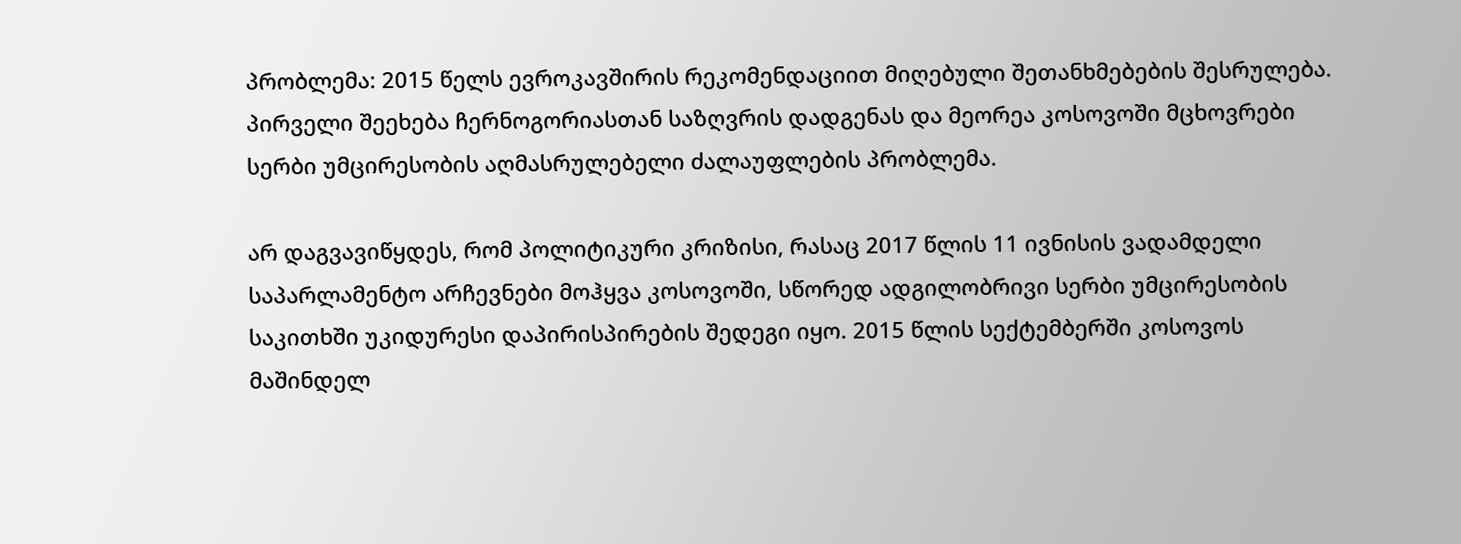პრობლემა: 2015 წელს ევროკავშირის რეკომენდაციით მიღებული შეთანხმებების შესრულება. პირველი შეეხება ჩერნოგორიასთან საზღვრის დადგენას და მეორეა კოსოვოში მცხოვრები სერბი უმცირესობის აღმასრულებელი ძალაუფლების პრობლემა.

არ დაგვავიწყდეს, რომ პოლიტიკური კრიზისი, რასაც 2017 წლის 11 ივნისის ვადამდელი საპარლამენტო არჩევნები მოჰყვა კოსოვოში, სწორედ ადგილობრივი სერბი უმცირესობის საკითხში უკიდურესი დაპირისპირების შედეგი იყო. 2015 წლის სექტემბერში კოსოვოს მაშინდელ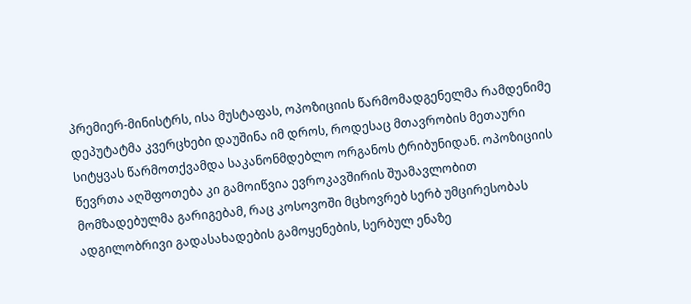პრემიერ-მინისტრს, ისა მუსტაფას, ოპოზიციის წარმომადგენელმა რამდენიმე დეპუტატმა კვერცხები დაუშინა იმ დროს, როდესაც მთავრობის მეთაური სიტყვას წარმოთქვამდა საკანონმდებლო ორგანოს ტრიბუნიდან. ოპოზიციის წევრთა აღშფოთება კი გამოიწვია ევროკავშირის შუამავლობით მომზადებულმა გარიგებამ, რაც კოსოვოში მცხოვრებ სერბ უმცირესობას ადგილობრივი გადასახადების გამოყენების, სერბულ ენაზე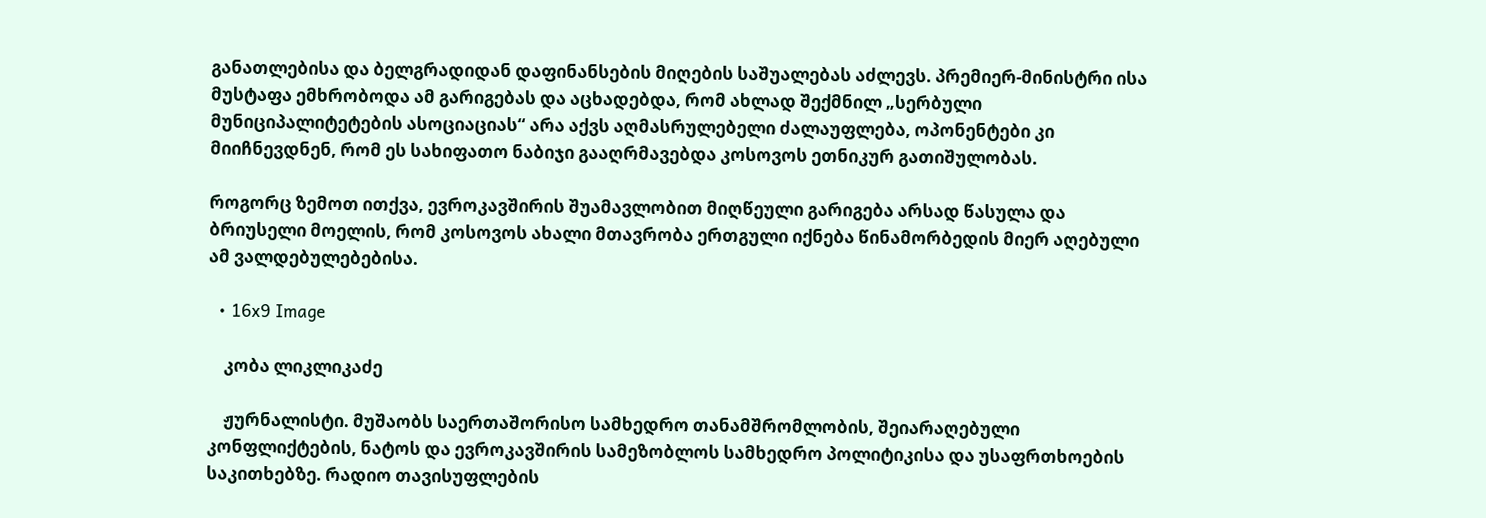განათლებისა და ბელგრადიდან დაფინანსების მიღების საშუალებას აძლევს. პრემიერ-მინისტრი ისა მუსტაფა ემხრობოდა ამ გარიგებას და აცხადებდა, რომ ახლად შექმნილ „სერბული მუნიციპალიტეტების ასოციაციას“ არა აქვს აღმასრულებელი ძალაუფლება, ოპონენტები კი მიიჩნევდნენ, რომ ეს სახიფათო ნაბიჯი გააღრმავებდა კოსოვოს ეთნიკურ გათიშულობას.

როგორც ზემოთ ითქვა, ევროკავშირის შუამავლობით მიღწეული გარიგება არსად წასულა და ბრიუსელი მოელის, რომ კოსოვოს ახალი მთავრობა ერთგული იქნება წინამორბედის მიერ აღებული ამ ვალდებულებებისა.

  • 16x9 Image

    კობა ლიკლიკაძე

    ჟურნალისტი. მუშაობს საერთაშორისო სამხედრო თანამშრომლობის, შეიარაღებული კონფლიქტების, ნატოს და ევროკავშირის სამეზობლოს სამხედრო პოლიტიკისა და უსაფრთხოების საკითხებზე. რადიო თავისუფლების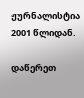ჟურნალისტია 2001 წლიდან.

დაწერეთ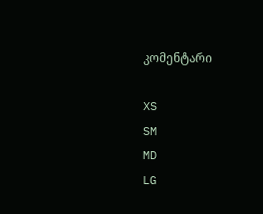კომენტარი

XS
SM
MD
LG